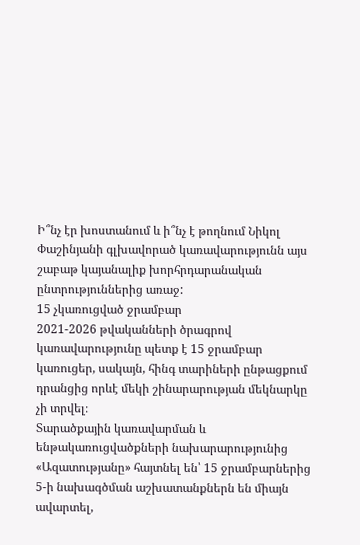Ի՞նչ էր խոստանում և ի՞նչ է թողնում Նիկոլ Փաշինյանի գլխավորած կառավարությունն այս շաբաթ կայանալիք խորհրդարանական ընտրություններից առաջ:
15 չկառուցված ջրամբար
2021-2026 թվականների ծրագրով կառավարությունը պետք է 15 ջրամբար կառուցեր, սակայն, հինգ տարիների ընթացքում դրանցից որևէ մեկի շինարարության մեկնարկը չի տրվել։
Տարածքային կառավարման և ենթակառուցվածքների նախարարությունից «Ազատությանը» հայտնել են՝ 15 ջրամբարներից 5-ի նախագծման աշխատանքներն են միայն ավարտել,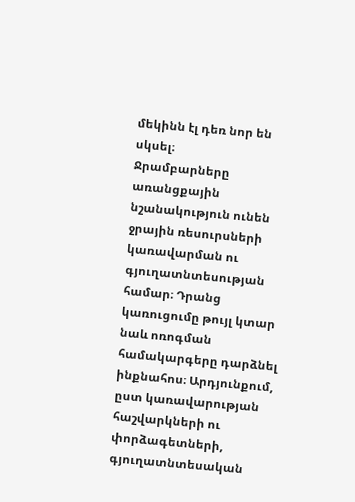մեկինն էլ դեռ նոր են սկսել։
Ջրամբարները առանցքային նշանակություն ունեն ջրային ռեսուրսների կառավարման ու գյուղատնտեսության համար։ Դրանց կառուցումը թույլ կտար նաև ոռոգման համակարգերը դարձնել ինքնահոս։ Արդյունքում, ըստ կառավարության հաշվարկների ու փորձագետների, գյուղատնտեսական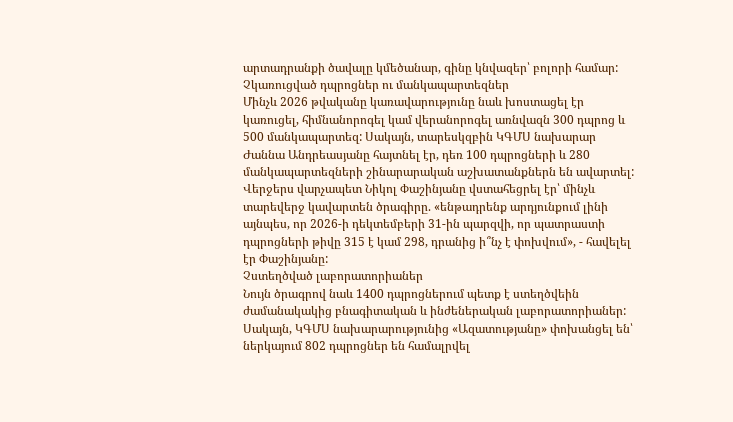արտադրանքի ծավալը կմեծանար, գինը կնվազեր՝ բոլորի համար:
Չկառուցված դպրոցներ ու մանկապարտեզներ
Մինչև 2026 թվականը կառավարությունը նաև խոստացել էր կառուցել, հիմնանորոգել կամ վերանորոգել առնվազն 300 դպրոց և 500 մանկապարտեզ: Սակայն, տարեսկզբին ԿԳՄՍ նախարար Ժաննա Անդրեասյանը հայտնել էր, դեռ 100 դպրոցների և 280 մանկապարտեզների շինարարական աշխատանքներն են ավարտել:
Վերջերս վարչապետ Նիկոլ Փաշինյանը վստահեցրել էր՝ մինչև տարեվերջ կավարտեն ծրագիրը. «ենթադրենք արդյունքում լինի այնպես, որ 2026-ի դեկտեմբերի 31-ին պարզվի, որ պատրաստի դպրոցների թիվը 315 է կամ 298, դրանից ի՞նչ է փոխվում», - հավելել էր Փաշինյանը:
Չստեղծված լաբորատորիաներ
Նույն ծրագրով նաև 1400 դպրոցներում պետք է ստեղծվեին ժամանակակից բնագիտական և ինժեներական լաբորատորիաներ: Սակայն, ԿԳՄՍ նախարարությունից «Ազատությանը» փոխանցել են՝ ներկայում 802 դպրոցներ են համալրվել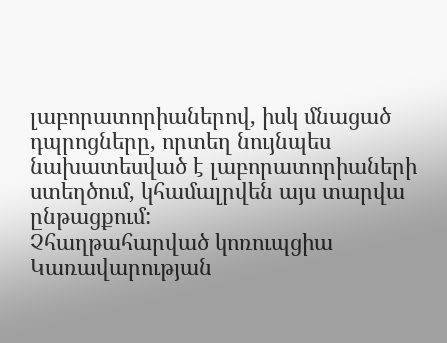լաբորատորիաներով, իսկ մնացած դպրոցները, որտեղ նույնպես նախատեսված է լաբորատորիաների ստեղծում, կհամալրվեն այս տարվա ընթացքում:
Չհաղթահարված կոռուպցիա
Կառավարության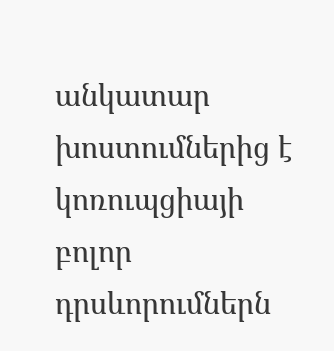անկատար խոստումներից է կոռուպցիայի բոլոր դրսևորումներն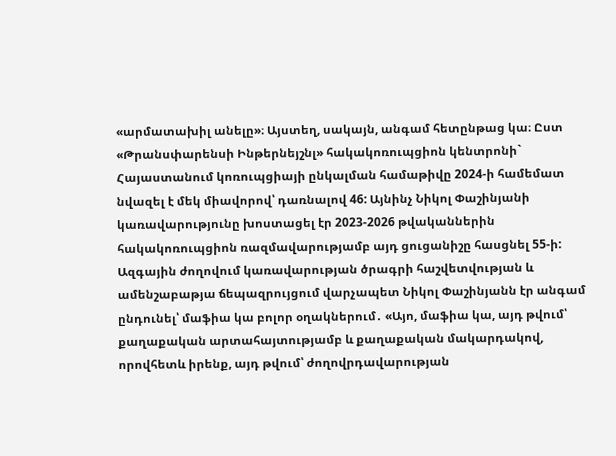«արմատախիլ անելը»։ Այստեղ, սակայն, անգամ հետընթաց կա։ Ըստ «Թրանսփարենսի Ինթերնեյշնլ» հակակոռուպցիոն կենտրոնի` Հայաստանում կոռուպցիայի ընկալման համաթիվը 2024-ի համեմատ նվազել է մեկ միավորով՝ դառնալով 46: Այնինչ Նիկոլ Փաշինյանի կառավարությունը խոստացել էր 2023-2026 թվականներին հակակոռուպցիոն ռազմավարությամբ այդ ցուցանիշը հասցնել 55-ի:
Ազգային ժողովում կառավարության ծրագրի հաշվետվության և ամենշաբաթյա ճեպազրույցում վարչապետ Նիկոլ Փաշինյանն էր անգամ ընդունել՝ մաֆիա կա բոլոր օղակներում․ «Այո, մաֆիա կա, այդ թվում՝ քաղաքական արտահայտությամբ և քաղաքական մակարդակով, որովհետև իրենք, այդ թվում՝ ժողովրդավարության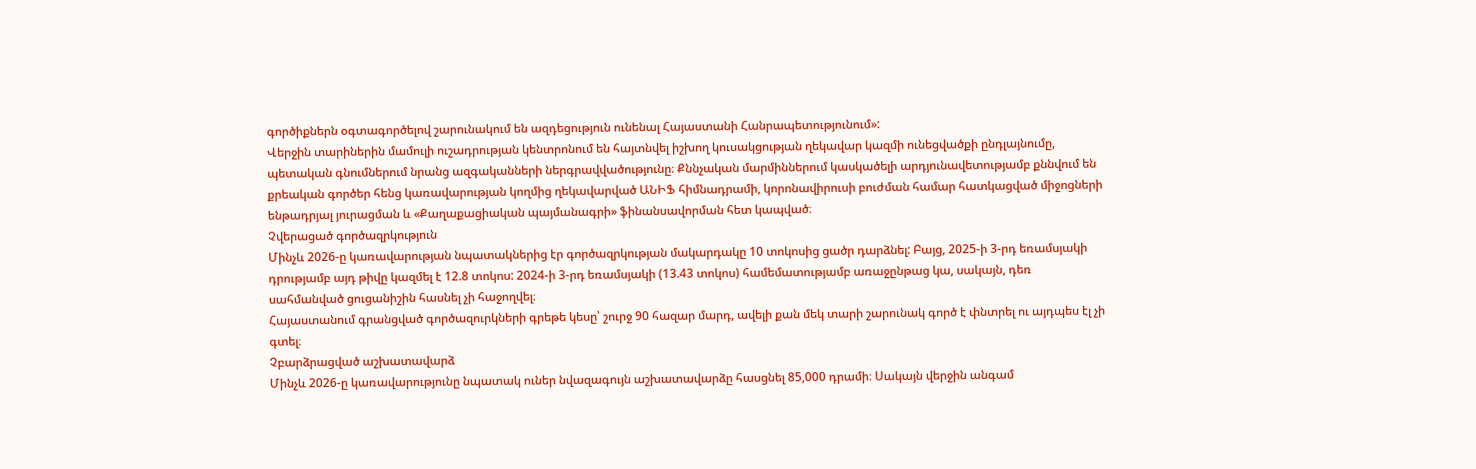գործիքներն օգտագործելով շարունակում են ազդեցություն ունենալ Հայաստանի Հանրապետությունում»:
Վերջին տարիներին մամուլի ուշադրության կենտրոնում են հայտնվել իշխող կուսակցության ղեկավար կազմի ունեցվածքի ընդլայնումը, պետական գնումներում նրանց ազգականների ներգրավվածությունը։ Քննչական մարմիններում կասկածելի արդյունավետությամբ քննվում են քրեական գործեր հենց կառավարության կողմից ղեկավարված ԱՆԻՖ հիմնադրամի, կորոնավիրուսի բուժման համար հատկացված միջոցների ենթադրյալ յուրացման և «Քաղաքացիական պայմանագրի» ֆինանսավորման հետ կապված։
Չվերացած գործազրկություն
Մինչև 2026-ը կառավարության նպատակներից էր գործազրկության մակարդակը 10 տոկոսից ցածր դարձնել: Բայց, 2025-ի 3-րդ եռամսյակի դրությամբ այդ թիվը կազմել է 12.8 տոկոս: 2024-ի 3-րդ եռամսյակի (13.43 տոկոս) համեմատությամբ առաջընթաց կա, սակայն, դեռ սահմանված ցուցանիշին հասնել չի հաջողվել։
Հայաստանում գրանցված գործազուրկների գրեթե կեսը՝ շուրջ 90 հազար մարդ, ավելի քան մեկ տարի շարունակ գործ է փնտրել ու այդպես էլ չի գտել։
Չբարձրացված աշխատավարձ
Մինչև 2026-ը կառավարությունը նպատակ ուներ նվազագույն աշխատավարձը հասցնել 85,000 դրամի։ Սակայն վերջին անգամ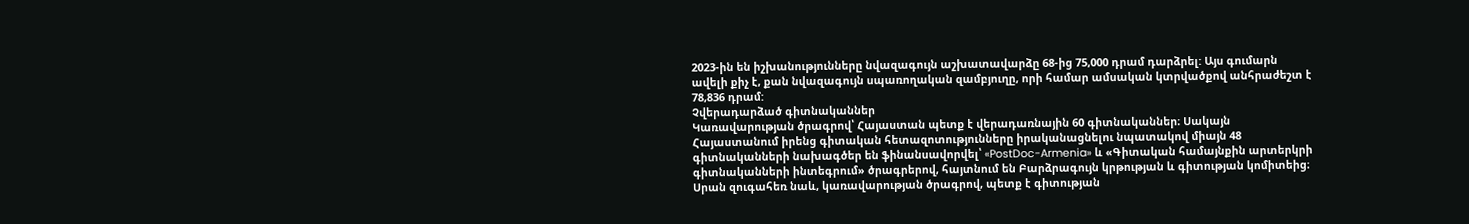2023-ին են իշխանությունները նվազագույն աշխատավարձը 68-ից 75,000 դրամ դարձրել: Այս գումարն ավելի քիչ է, քան նվազագույն սպառողական զամբյուղը, որի համար ամսական կտրվածքով անհրաժեշտ է 78,836 դրամ:
Չվերադարձած գիտնականներ
Կառավարության ծրագրով՝ Հայաստան պետք է վերադառնային 60 գիտնականներ։ Սակայն Հայաստանում իրենց գիտական հետազոտությունները իրականացնելու նպատակով միայն 48 գիտնականների նախագծեր են ֆինանսավորվել՝ «PostDoc-Armenia» և «Գիտական համայնքին արտերկրի գիտնականների ինտեգրում» ծրագրերով, հայտնում են Բարձրագույն կրթության և գիտության կոմիտեից։
Սրան զուգահեռ նաև, կառավարության ծրագրով, պետք է գիտության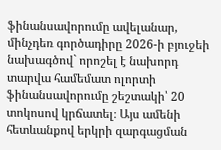ֆինանսավորումը ավելանար, մինչդեռ գործադիրը 2026-ի բյուջեի նախագծով` որոշել է նախորդ տարվա համեմատ ոլորտի ֆինանսավորումը շեշտակի՝ 20 տոկոսով կրճատել։ Այս ամենի հետևանքով երկրի զարգացման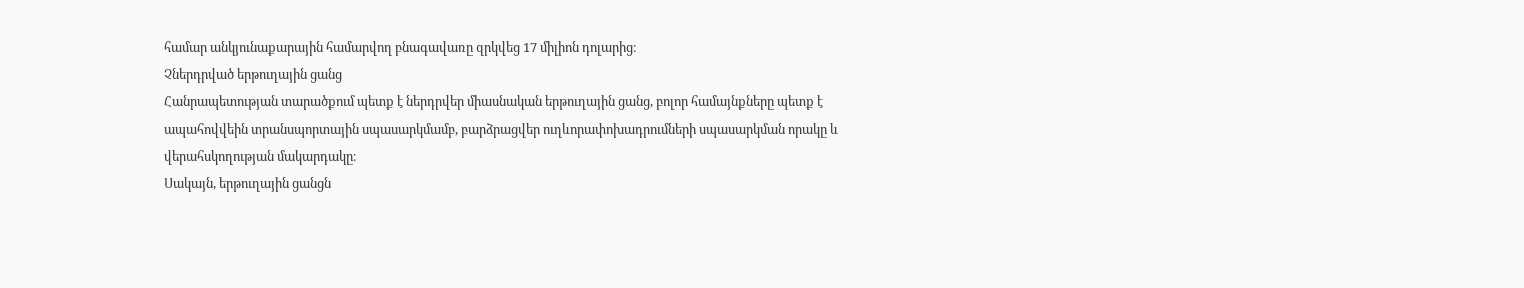համար անկյունաքարային համարվող բնագավառը զրկվեց 17 միլիոն դոլարից։
Չներդրված երթուղային ցանց
Հանրապետության տարածքում պետք է ներդրվեր միասնական երթուղային ցանց, բոլոր համայնքները պետք է ապահովվեին տրանսպորտային սպասարկմամբ, բարձրացվեր ուղևորափոխադրումների սպասարկման որակը և վերահսկողության մակարդակը։
Սակայն, երթուղային ցանցն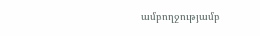ամբողջությամբ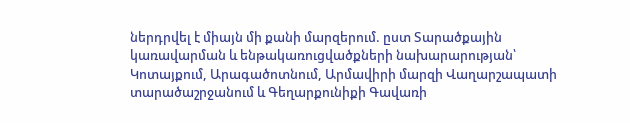ներդրվել է միայն մի քանի մարզերում. ըստ Տարածքային կառավարման և ենթակառուցվածքների նախարարության՝ Կոտայքում, Արագածոտնում, Արմավիրի մարզի Վաղարշապատի տարածաշրջանում և Գեղարքունիքի Գավառի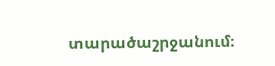տարածաշրջանում։